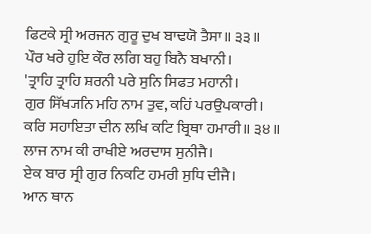ਫਿਟਕੇ ਸ੍ਰੀ ਅਰਜਨ ਗੁਰੂ ਦੁਖ ਬਾਢਯੋ ਤੈਸਾ॥ ੩੩॥
ਪੌਰ ਖਰੇ ਹੁਇ ਕੌਰ ਲਗਿ ਬਹੁ ਬਿਨੈ ਬਖਾਨੀ।
'ਤ੍ਰਾਹਿ ਤ੍ਰਾਹਿ ਸ਼ਰਨੀ ਪਰੇ ਸੁਨਿ ਸਿਫਤ ਮਹਾਨੀ।
ਗੁਰ ਸਿੱਖ੍ਯਨਿ ਮਹਿ ਨਾਮ ਤੁਵ, ਕਹਿਂ ਪਰਉਪਕਾਰੀ।
ਕਰਿ ਸਹਾਇਤਾ ਦੀਨ ਲਖਿ ਕਟਿ ਬ੍ਰਿਥਾ ਹਮਾਰੀ॥ ੩੪॥
ਲਾਜ ਨਾਮ ਕੀ ਰਾਖੀਏ ਅਰਦਾਸ ਸੁਨੀਜੈ।
ਏਕ ਬਾਰ ਸ੍ਰੀ ਗੁਰ ਨਿਕਟਿ ਹਮਰੀ ਸੁਧਿ ਦੀਜੈ।
ਆਨ ਥਾਨ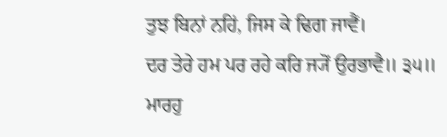ਤੁਝ ਬਿਨਾਂ ਨਹਿਂ, ਜਿਸ ਕੇ ਢਿਗ ਜਾਵੈਂ।
ਦਰ ਤੇਰੇ ਹਮ ਪਰ ਰਹੇ ਕਰਿ ਜ੍ਯੋਂ ਉਰਭਾਵੈ॥ ੩੫॥
ਮਾਰਹੁ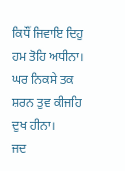ਕਿਧੌਂ ਜਿਵਾਇ ਦਿਹੁ ਹਮ ਤੋਹਿ ਅਧੀਨਾ।
ਘਰ ਨਿਕਸੇ ਤਕ ਸ਼ਰਨ ਤੁਵ ਕੀਜਹਿ ਦੁਖ ਹੀਨਾ।
ਜਦ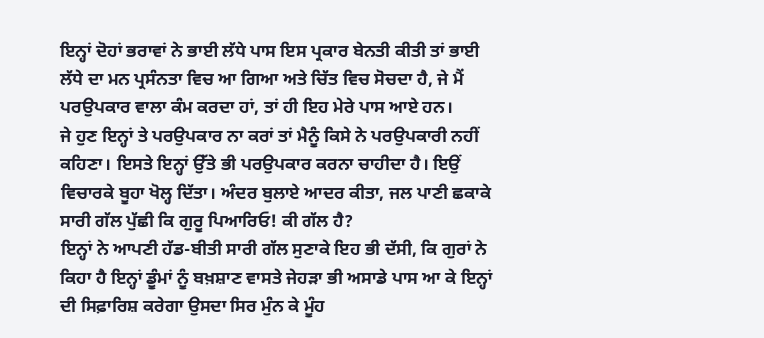ਇਨ੍ਹਾਂ ਦੋਹਾਂ ਭਰਾਵਾਂ ਨੇ ਭਾਈ ਲੱਧੇ ਪਾਸ ਇਸ ਪ੍ਰਕਾਰ ਬੇਨਤੀ ਕੀਤੀ ਤਾਂ ਭਾਈ ਲੱਧੇ ਦਾ ਮਨ ਪ੍ਰਸੰਨਤਾ ਵਿਚ ਆ ਗਿਆ ਅਤੇ ਚਿੱਤ ਵਿਚ ਸੋਚਦਾ ਹੈ, ਜੇ ਮੈਂ ਪਰਉਪਕਾਰ ਵਾਲਾ ਕੰਮ ਕਰਦਾ ਹਾਂ, ਤਾਂ ਹੀ ਇਹ ਮੇਰੇ ਪਾਸ ਆਏ ਹਨ।
ਜੇ ਹੁਣ ਇਨ੍ਹਾਂ ਤੇ ਪਰਉਪਕਾਰ ਨਾ ਕਰਾਂ ਤਾਂ ਮੈਨੂੰ ਕਿਸੇ ਨੇ ਪਰਉਪਕਾਰੀ ਨਹੀਂ ਕਹਿਣਾ। ਇਸਤੇ ਇਨ੍ਹਾਂ ਉੱਤੇ ਭੀ ਪਰਉਪਕਾਰ ਕਰਨਾ ਚਾਹੀਦਾ ਹੈ। ਇਉਂ ਵਿਚਾਰਕੇ ਬੂਹਾ ਖੋਲ੍ਹ ਦਿੱਤਾ। ਅੰਦਰ ਬੁਲਾਏ ਆਦਰ ਕੀਤਾ, ਜਲ ਪਾਣੀ ਛਕਾਕੇ ਸਾਰੀ ਗੱਲ ਪੁੱਛੀ ਕਿ ਗੁਰੂ ਪਿਆਰਿਓ! ਕੀ ਗੱਲ ਹੈ?
ਇਨ੍ਹਾਂ ਨੇ ਆਪਣੀ ਹੱਡ-ਬੀਤੀ ਸਾਰੀ ਗੱਲ ਸੁਣਾਕੇ ਇਹ ਭੀ ਦੱਸੀ, ਕਿ ਗੁਰਾਂ ਨੇ ਕਿਹਾ ਹੈ ਇਨ੍ਹਾਂ ਡੂੰਮਾਂ ਨੂੰ ਬਖ਼ਸ਼ਾਣ ਵਾਸਤੇ ਜੇਹੜਾ ਭੀ ਅਸਾਡੇ ਪਾਸ ਆ ਕੇ ਇਨ੍ਹਾਂ ਦੀ ਸਿਫ਼ਾਰਿਸ਼ ਕਰੇਗਾ ਉਸਦਾ ਸਿਰ ਮੁੰਨ ਕੇ ਮੂੰਹ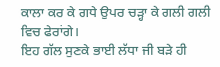ਕਾਲਾ ਕਰ ਕੇ ਗਧੇ ਉਪਰ ਚੜ੍ਹਾ ਕੇ ਗਲੀ ਗਲੀ ਵਿਚ ਫੇਰਾਂਗੇ।
ਇਹ ਗੱਲ ਸੁਣਕੇ ਭਾਈ ਲੱਧਾ ਜੀ ਬੜੇ ਹੀ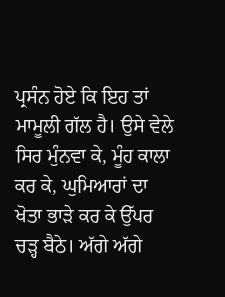ਪ੍ਰਸੰਨ ਹੋਏ ਕਿ ਇਹ ਤਾਂ ਮਾਮੂਲੀ ਗੱਲ ਹੈ। ਉਸੇ ਵੇਲੇ ਸਿਰ ਮੁੰਨਵਾ ਕੇ, ਮੂੰਹ ਕਾਲਾ ਕਰ ਕੇ, ਘੁਮਿਆਰਾਂ ਦਾ ਖੋਤਾ ਭਾੜੇ ਕਰ ਕੇ ਉੱਪਰ ਚੜ੍ਹ ਬੈਠੇ। ਅੱਗੇ ਅੱਗੇ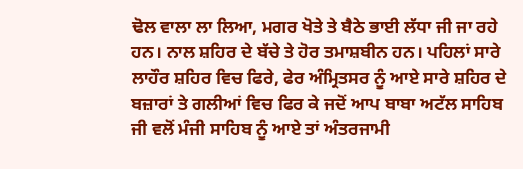ਢੋਲ ਵਾਲਾ ਲਾ ਲਿਆ, ਮਗਰ ਖੋਤੇ ਤੇ ਬੈਠੇ ਭਾਈ ਲੱਧਾ ਜੀ ਜਾ ਰਹੇ ਹਨ। ਨਾਲ ਸ਼ਹਿਰ ਦੇ ਬੱਚੇ ਤੇ ਹੋਰ ਤਮਾਸ਼ਬੀਨ ਹਨ। ਪਹਿਲਾਂ ਸਾਰੇ ਲਾਹੌਰ ਸ਼ਹਿਰ ਵਿਚ ਫਿਰੇ, ਫੇਰ ਅੰਮ੍ਰਿਤਸਰ ਨੂੰ ਆਏ ਸਾਰੇ ਸ਼ਹਿਰ ਦੇ ਬਜ਼ਾਰਾਂ ਤੇ ਗਲੀਆਂ ਵਿਚ ਫਿਰ ਕੇ ਜਦੋਂ ਆਪ ਬਾਬਾ ਅਟੱਲ ਸਾਹਿਬ ਜੀ ਵਲੋਂ ਮੰਜੀ ਸਾਹਿਬ ਨੂੰ ਆਏ ਤਾਂ ਅੰਤਰਜਾਮੀ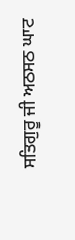ਸਤਿਗੁਰੂ ਜੀ ਅਠਸਠ ਘਾਟ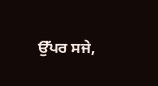ਉੱਪਰ ਸਜੇ,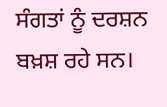ਸੰਗਤਾਂ ਨੂੰ ਦਰਸ਼ਨ ਬਖ਼ਸ਼ ਰਹੇ ਸਨ।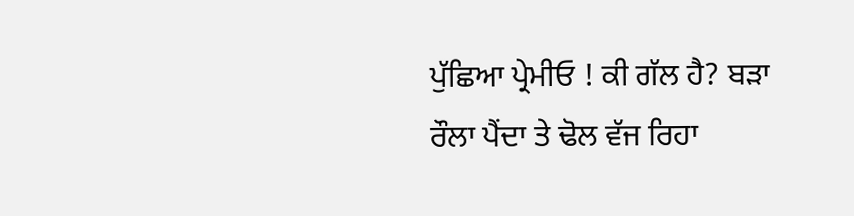ਪੁੱਛਿਆ ਪ੍ਰੇਮੀਓ ! ਕੀ ਗੱਲ ਹੈ? ਬੜਾ ਰੌਲਾ ਪੈਂਦਾ ਤੇ ਢੋਲ ਵੱਜ ਰਿਹਾ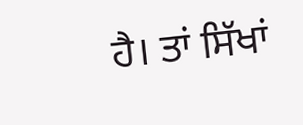ਹੈ। ਤਾਂ ਸਿੱਖਾਂ